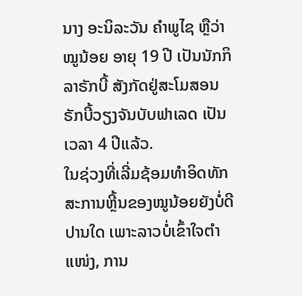ນາງ ອະນິລະວັນ ຄຳພູໄຊ ຫຼືວ່າ ໝູນ້ອຍ ອາຍຸ 19 ປີ ເປັນນັກກິລາຣັກບີ້ ສັງກັດຢູ່ສະໂມສອນຣັກບີ້ວຽງຈັນບັບຟາເລດ ເປັນເວລາ 4 ປີແລ້ວ.
ໃນຊ່ວງທີ່ເລີ່ມຊ້ອມທຳອິດທັກສະການຫຼີ້ນຂອງໝູນ້ອຍຍັງບໍ່ດີປານໃດ ເພາະລາວບໍ່ເຂົ້າໃຈຕຳແໜ່ງ, ການ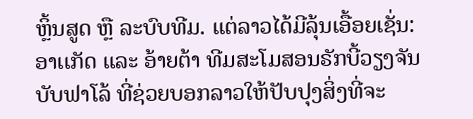ຫຼິ້ນສູດ ຫຼື ລະບົບທີມ. ແຕ່ລາວໄດ້ມີລຸ້ນເອື້ອຍເຊັ່ນ: ອາເເກັດ ແລະ ອ້າຍຕ້າ ທີມສະໂມສອນຣັກບີ້ວຽງຈັນບັບຟາໂລ້ ທີ່ຊ່ວຍບອກລາວໃຫ້ປັບປຸງສິ່ງທີ່ຈະ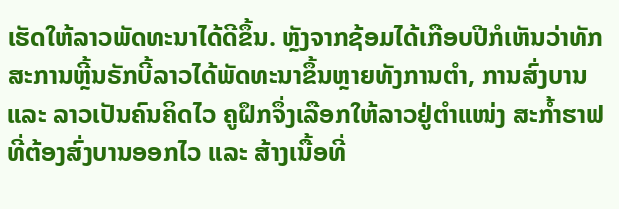ເຮັດໃຫ້ລາວພັດທະນາໄດ້ດີຂຶ້ນ. ຫຼັງຈາກຊ້ອມໄດ້ເກືອບປີກໍເຫັນວ່າທັກສະການຫຼີ້ນຣັກບີ້ລາວໄດ້ພັດທະນາຂຶ້ນຫຼາຍທັງການຕຳ, ການສົ່ງບານ ແລະ ລາວເປັນຄົນຄິດໄວ ຄູຝຶກຈຶ່ງເລືອກໃຫ້ລາວຢູ່ຕຳແໜ່ງ ສະກ້ຳຮາຟ ທີ່ຕ້ອງສົ່ງບານອອກໄວ ແລະ ສ້າງເນື້ອທີ່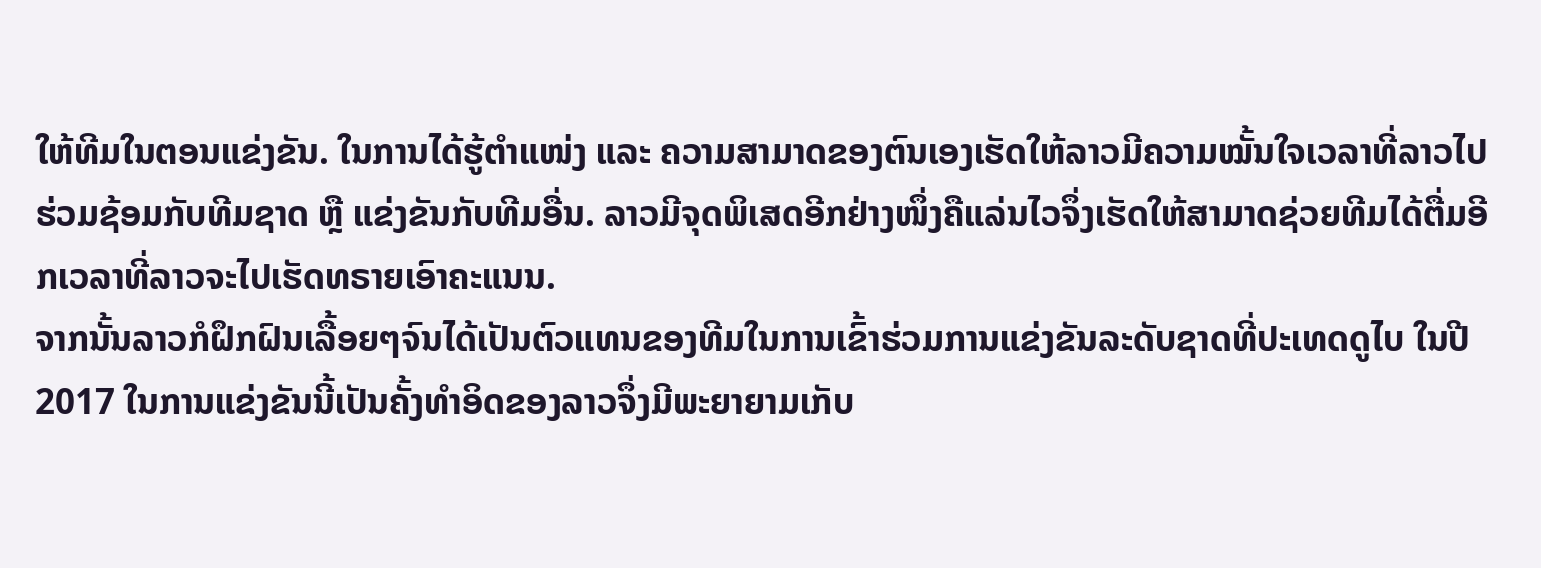ໃຫ້ທີມໃນຕອນແຂ່ງຂັນ. ໃນການໄດ້ຮູ້ຕຳແໜ່ງ ແລະ ຄວາມສາມາດຂອງຕົນເອງເຮັດໃຫ້ລາວມີຄວາມໝັ້ນໃຈເວລາທີ່ລາວໄປຮ່ວມຊ້ອມກັບທີມຊາດ ຫຼື ແຂ່ງຂັນກັບທີມອື່ນ. ລາວມີຈຸດພິເສດອີກຢ່າງໜຶ່ງຄືແລ່ນໄວຈຶ່ງເຮັດໃຫ້ສາມາດຊ່ວຍທີມໄດ້ຕື່ມອີກເວລາທີ່ລາວຈະໄປເຮັດທຣາຍເອົາຄະແນນ.
ຈາກນັ້ນລາວກໍຝຶກຝົນເລື້ອຍໆຈົນໄດ້ເປັນຕົວແທນຂອງທີມໃນການເຂົ້າຮ່ວມການແຂ່ງຂັນລະດັບຊາດທີ່ປະເທດດູໄບ ໃນປີ 2017 ໃນການແຂ່ງຂັນນີ້ເປັນຄັ້ງທຳອິດຂອງລາວຈຶ່ງມີພະຍາຍາມເກັບ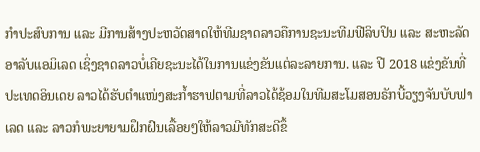ກຳປະສົບການ ແລະ ມີການສ້າງປະຫວັດສາດໃຫ້ທີມຊາດລາວຄືການຊະນະທີມຟີລິບປິນ ແລະ ສະຫະລັດອາລັບແອມິເລດ ເຊິ່ງຊາດລາວບໍ່ເຄີຍຊະນະໄດ້ໃນການແຂ່ງຂັນແຕ່ລະລາຍການ. ແລະ ປີ 2018 ແຂ່ງຂັນທີ່ປະເທດອິນເດຍ ລາວໄດ້ຮັບຕຳແໜ່ງສະກ້ຳຮາຟຕາມທີ່ລາວໄດ້ຊ້ອມໃນທີມສະໂມສອນຣັກບີ້ວຽງຈັນບັບຟາເລດ ແລະ ລາວກໍພະຍາຍາມຝຶກຝົນເລື້ອຍໆໃຫ້ລາວມີທັກສະດີຂຶ້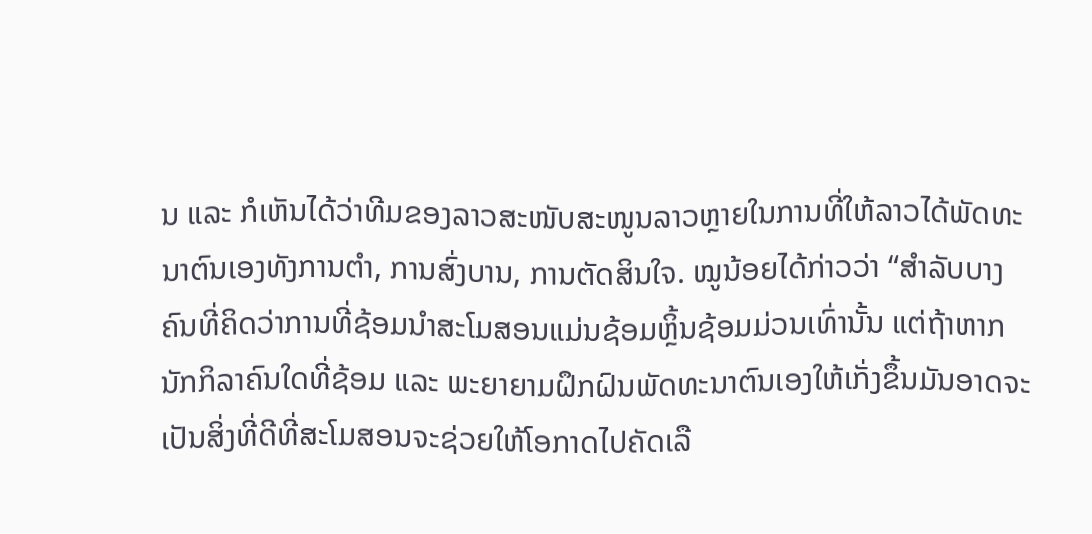ນ ແລະ ກໍເຫັນໄດ້ວ່າທີມຂອງລາວສະໜັບສະໜູນລາວຫຼາຍໃນການທີ່ໃຫ້ລາວໄດ້ພັດທະນາຕົນເອງທັງການຕຳ, ການສົ່ງບານ, ການຕັດສິນໃຈ. ໝູນ້ອຍໄດ້ກ່າວວ່າ “ສຳລັບບາງຄົນທີ່ຄິດວ່າການທີ່ຊ້ອມນຳສະໂມສອນແມ່ນຊ້ອມຫຼິ້ນຊ້ອມມ່ວນເທົ່ານັ້ນ ແຕ່ຖ້າຫາກນັກກິລາຄົນໃດທີ່ຊ້ອມ ແລະ ພະຍາຍາມຝຶກຝົນພັດທະນາຕົນເອງໃຫ້ເກັ່ງຂຶ້ນມັນອາດຈະເປັນສິ່ງທີ່ດີທີ່ສະໂມສອນຈະຊ່ວຍໃຫ້ໂອກາດໄປຄັດເລື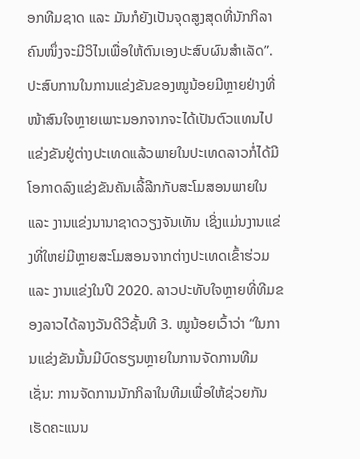ອກທີມຊາດ ແລະ ມັນກໍຍັງເປັນຈຸດສູງສຸດທີ່ນັກກິລາຄົນໜຶ່ງຈະມີວິໄນເພື່ອໃຫ້ຕົນເອງປະສົບຜົນສຳເລັດ”.
ປະສົບການໃນການແຂ່ງຂັນຂອງໝູນ້ອຍມີຫຼາຍຢ່າງທີ່ໜ້າສົນໃຈຫຼາຍເພາະນອກຈາກຈະໄດ້ເປັນຕົວແທນໄປແຂ່ງຂັນຢູ່ຕ່າງປະເທດແລ້ວພາຍໃນປະເທດລາວກໍ່ໄດ້ມີໂອກາດລົງແຂ່ງຂັນຄັນເລີ້ລີກກັບສະໂມສອນພາຍໃນ ແລະ ງານແຂ່ງນານາຊາດວຽງຈັນເທັນ ເຊິ່ງແມ່ນງານແຂ່ງທີ່ໃຫຍ່ມີຫຼາຍສະໂມສອນຈາກຕ່າງປະເທດເຂົ້າຮ່ວມ ແລະ ງານແຂ່ງໃນປີ 2020. ລາວປະທັບໃຈຫຼາຍທີ່ທີມຂອງລາວໄດ້ລາງວັນດີວີຊັ້ນທີ 3. ໝູນ້ອຍເວົ້າວ່າ “ໃນການແຂ່ງຂັນນັ້ນມີບົດຮຽນຫຼາຍໃນການຈັດການທີມເຊັ່ນ: ການຈັດການນັກກິລາໃນທີມເພື່ອໃຫ້ຊ່ວຍກັນເຮັດຄະແນນ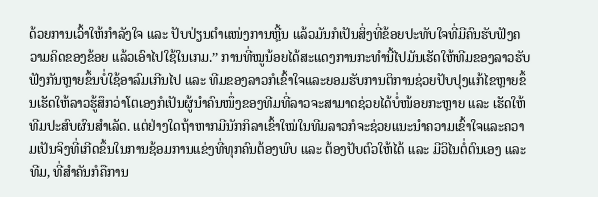ດ້ວຍການເວົ້າໃຫ້ກຳລັງໃຈ ແລະ ປັບປ່ຽນຕຳແໜ່ງການຫຼີ້ນ ແລ້ວມັນກໍເປັນສິ່ງທີ່ຂ້ອຍປະທັບໃຈທີ່ມີຄົນຮັບຟັງຄວາມຄິດຂອງຂ້ອຍ ແລ້ວເອົາໄປໃຊ້ໃນເກມ.’’ ການທີ່ໝູນ້ອຍໄດ້ສະແດງການກະທຳນີ້ໄປມັນເຮັດໃຫ້ທີມຂອງລາວຮັບຟັງກັນຫຼາຍຂຶ້ນບໍ່ໃຊ້ອາລົມເກີນໄປ ແລະ ທີມຂອງລາວກໍເຂົ້າໃຈແລະຍອມຮັບການຕິການຊ່ວຍປັບປຸງແກ້ໄຂຫຼາຍຂຶ້ນເຮັດໃຫ້ລາວຮູ້ສຶກວ່າໂຕເອງກໍເປັນຜູ້ນຳຄົນໜຶ່ງຂອງທີມທີ່ລາວຈະສາມາດຊ່ວຍໄດ້ບໍ່ໜ້ອຍກະຫຼາຍ ແລະ ເຮັດໃຫ້ທີມປະສົບຜົນສຳເລັດ. ແຕ່ຢ່າງໃດຖ້າຫາກມີນັກກິລາເຂົ້າໃໝ່ໃນທີມລາວກໍຈະຊ່ວຍແນະນຳຄວາມເຂົ້າໃຈແລະຄວາມເປັນຈິງທີ່ເກີດຂຶ້ນໃນການຊ້ອມການແຂ່ງທີ່ທຸກຄົນຕ້ອງພົບ ແລະ ຕ້ອງປັບຕົວໃຫ້ໄດ້ ແລະ ມີວິໄນຕໍ່ຕົນເອງ ແລະ ທີມ, ທີ່ສຳຄັນກໍຄືການ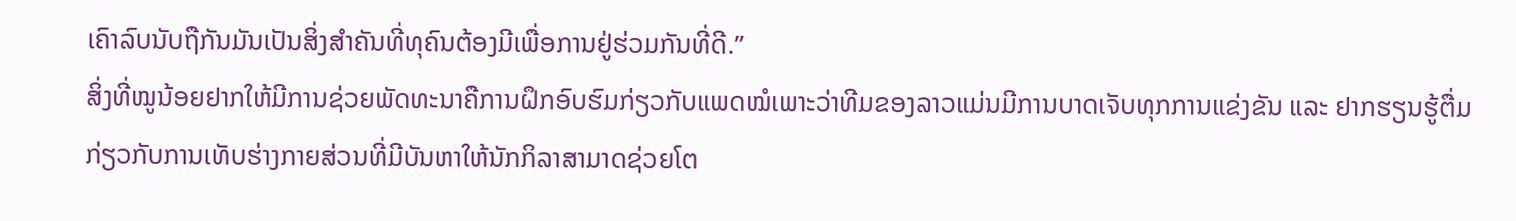ເຄົາລົບນັບຖືກັນມັນເປັນສິ່ງສຳຄັນທີ່ທຸຄົນຕ້ອງມີເພື່ອການຢູ່ຮ່ວມກັນທີ່ດີ.”
ສິ່ງທີ່ໝູນ້ອຍຢາກໃຫ້ມີການຊ່ວຍພັດທະນາຄືການຝຶກອົບຮົມກ່ຽວກັບແພດໝໍເພາະວ່າທີມຂອງລາວແມ່ນມີການບາດເຈັບທຸກການແຂ່ງຂັນ ແລະ ຢາກຮຽນຮູ້ຕື່ມກ່ຽວກັບການເທັບຮ່າງກາຍສ່ວນທີ່ມີບັນຫາໃຫ້ນັກກິລາສາມາດຊ່ວຍໂຕ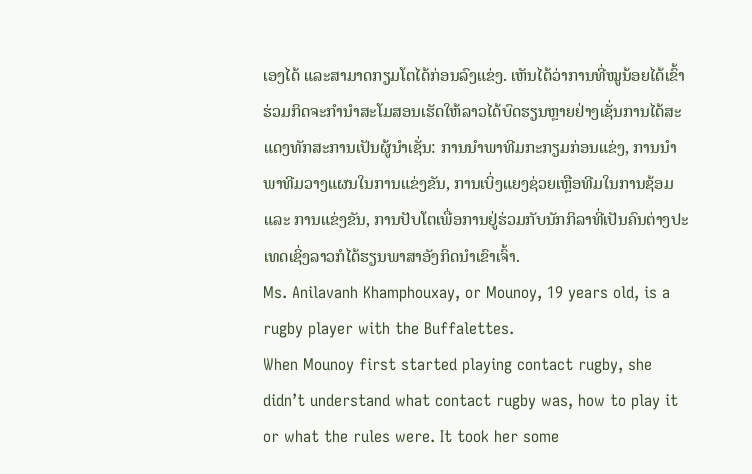ເອງໄດ້ ແລະສາມາດກຽມໂຕໄດ້ກ່ອນລົງແຂ່ງ. ເຫັນໄດ້ວ່າການທີ່ໝູນ້ອຍໄດ້ເຂົ້າຮ່ວມກິດຈະກຳນຳສະໂມສອນເຮັດໃຫ້ລາວໄດ້ບົດຮຽນຫຼາຍຢ່າງເຊັ່ນການໄດ້ສະແດງທັກສະການເປັນຜູ້ນຳເຊັ່ນ: ການນຳພາທີມກະກຽມກ່ອນແຂ່ງ, ການນຳພາທີມວາງແຜນໃນການແຂ່ງຂັນ, ການເບິ່ງແຍງຊ່ວຍເຫຼືອທີມໃນການຊ້ອມ ແລະ ການແຂ່ງຂັນ, ການປັບໂຕເພື່ອການຢູ່ຮ່ວມກັບນັກກິລາທີ່ເປັນຄົນຕ່າງປະເທດເຊິ່ງລາວກໍໄດ້ຮຽນພາສາອັງກິດນຳເຂົາເຈົ້າ.
Ms. Anilavanh Khamphouxay, or Mounoy, 19 years old, is a rugby player with the Buffalettes.
When Mounoy first started playing contact rugby, she didn’t understand what contact rugby was, how to play it or what the rules were. It took her some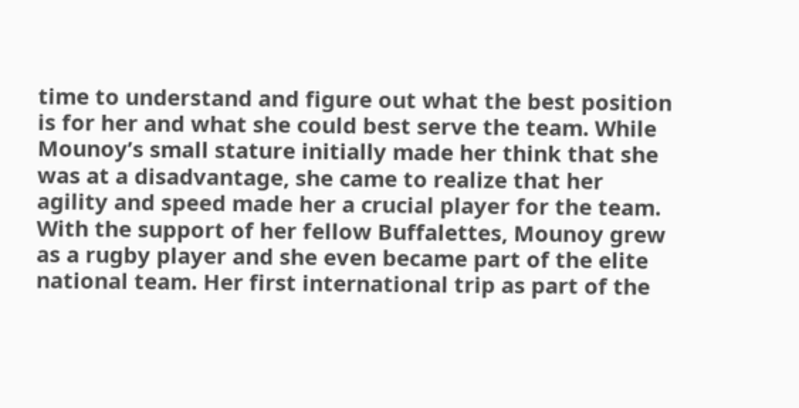time to understand and figure out what the best position is for her and what she could best serve the team. While Mounoy’s small stature initially made her think that she was at a disadvantage, she came to realize that her agility and speed made her a crucial player for the team.
With the support of her fellow Buffalettes, Mounoy grew as a rugby player and she even became part of the elite national team. Her first international trip as part of the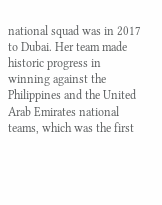national squad was in 2017 to Dubai. Her team made historic progress in winning against the Philippines and the United Arab Emirates national teams, which was the first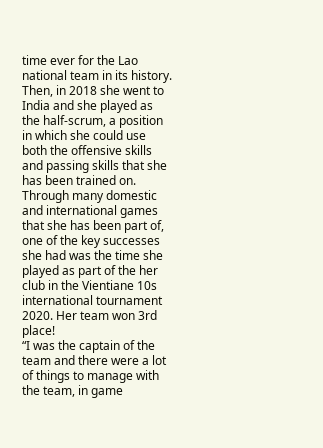time ever for the Lao national team in its history. Then, in 2018 she went to India and she played as the half-scrum, a position in which she could use both the offensive skills and passing skills that she has been trained on.
Through many domestic and international games that she has been part of, one of the key successes she had was the time she played as part of the her club in the Vientiane 10s international tournament 2020. Her team won 3rd place!
“I was the captain of the team and there were a lot of things to manage with the team, in game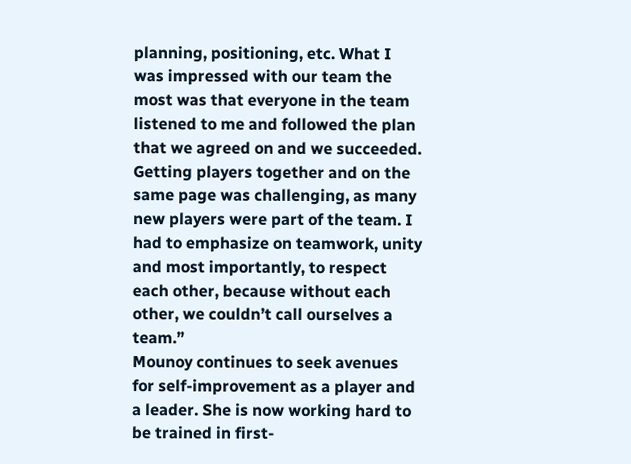planning, positioning, etc. What I was impressed with our team the most was that everyone in the team listened to me and followed the plan that we agreed on and we succeeded. Getting players together and on the same page was challenging, as many new players were part of the team. I had to emphasize on teamwork, unity and most importantly, to respect each other, because without each other, we couldn’t call ourselves a team.”
Mounoy continues to seek avenues for self-improvement as a player and a leader. She is now working hard to be trained in first-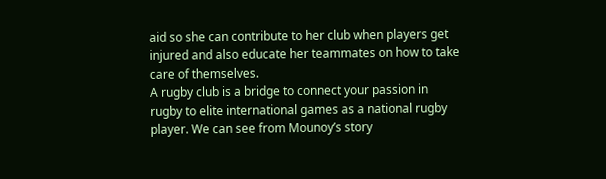aid so she can contribute to her club when players get injured and also educate her teammates on how to take care of themselves.
A rugby club is a bridge to connect your passion in rugby to elite international games as a national rugby player. We can see from Mounoy’s story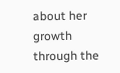about her growth through the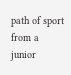path of sport from a junior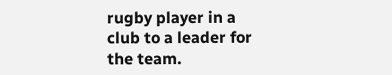rugby player in a club to a leader for the team.